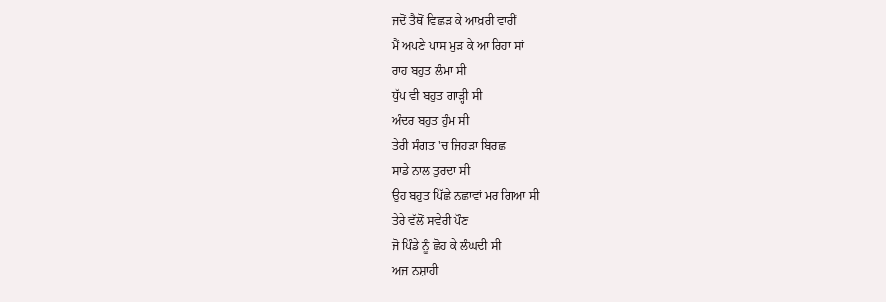ਜਦੋਂ ਤੈਥੋਂ ਵਿਛੜ ਕੇ ਆਖ਼ਰੀ ਵਾਰੀਂ
ਮੈਂ ਅਪਣੇ ਪਾਸ ਮੁੜ ਕੇ ਆ ਰਿਹਾ ਸਾਂ
ਰਾਹ ਬਹੁਤ ਲੰਮਾ ਸੀ
ਧੁੱਪ ਵੀ ਬਹੁਤ ਗਾੜ੍ਹੀ ਸੀ
ਅੰਦਰ ਬਹੁਤ ਹੁੰਮ ਸੀ
ਤੇਰੀ ਸੰਗਤ 'ਚ ਜਿਹੜਾ ਬਿਰਛ
ਸਾਡੇ ਨਾਲ ਤੁਰਦਾ ਸੀ
ਉਹ ਬਹੁਤ ਪਿੱਛੇ ਨਛਾਵਾਂ ਮਰ ਗਿਆ ਸੀ
ਤੇਰੇ ਵੱਲੋਂ ਸਵੇਰੀ ਪੌਣ
ਜੋ ਪਿੰਡੇ ਨੂੰ ਛੋਹ ਕੇ ਲੰਘਦੀ ਸੀ
ਅਜ ਨਸ਼ਾਹੀ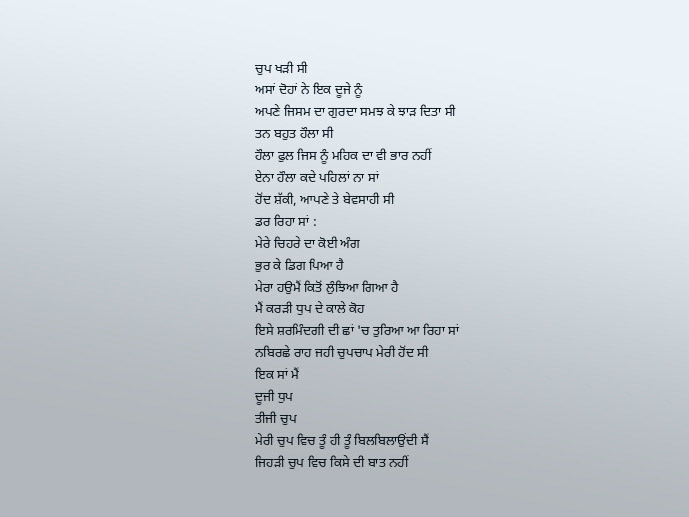ਚੁਪ ਖੜੀ ਸੀ
ਅਸਾਂ ਦੋਹਾਂ ਨੇ ਇਕ ਦੂਜੇ ਨੂੰ
ਅਪਣੇ ਜਿਸਮ ਦਾ ਗੁਰਦਾ ਸਮਝ ਕੇ ਝਾੜ ਦਿਤਾ ਸੀ
ਤਨ ਬਹੁਤ ਹੌਲਾ ਸੀ
ਹੌਲਾ ਫੁਲ ਜਿਸ ਨੂੰ ਮਹਿਕ ਦਾ ਵੀ ਭਾਰ ਨਹੀਂ
ਏਨਾ ਹੌਲਾ ਕਦੇ ਪਹਿਲਾਂ ਨਾ ਸਾਂ
ਹੋਂਦ ਸ਼ੱਕੀ, ਆਪਣੇ ਤੇ ਬੇਵਸਾਹੀ ਸੀ
ਡਰ ਰਿਹਾ ਸਾਂ :
ਮੇਰੇ ਚਿਹਰੇ ਦਾ ਕੋਈ ਅੰਗ
ਭੁਰ ਕੇ ਡਿਗ ਪਿਆ ਹੈ
ਮੇਰਾ ਹਉਮੈਂ ਕਿਤੋਂ ਲੁੰਝਿਆ ਗਿਆ ਹੈ
ਮੈਂ ਕਰੜੀ ਧੁਪ ਦੇ ਕਾਲੇ ਕੋਹ
ਇਸੇ ਸ਼ਰਮਿੰਦਗੀ ਦੀ ਛਾਂ 'ਚ ਤੁਰਿਆ ਆ ਰਿਹਾ ਸਾਂ
ਨਬਿਰਛੇ ਰਾਹ ਜਹੀ ਚੁਪਚਾਪ ਮੇਰੀ ਹੋਂਦ ਸੀ
ਇਕ ਸਾਂ ਮੈਂ
ਦੂਜੀ ਧੁਪ
ਤੀਜੀ ਚੁਪ
ਮੇਰੀ ਚੁਪ ਵਿਚ ਤੂੰ ਹੀ ਤੂੰ ਬਿਲਬਿਲਾਉਂਦੀ ਸੈਂ
ਜਿਹੜੀ ਚੁਪ ਵਿਚ ਕਿਸੇ ਦੀ ਬਾਤ ਨਹੀਂ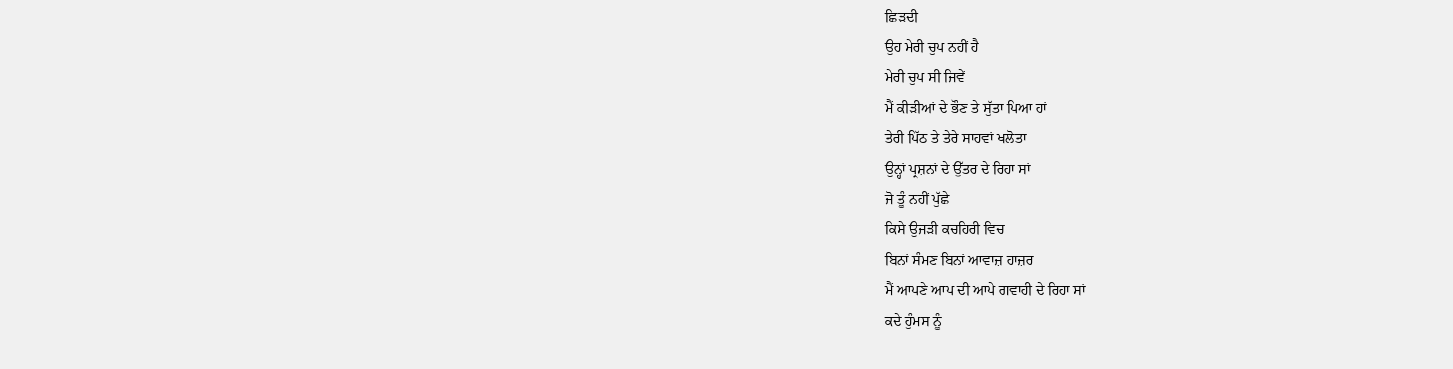ਛਿੜਦੀ
ਉਹ ਮੇਰੀ ਚੁਪ ਨਹੀਂ ਹੈ
ਮੇਰੀ ਚੁਪ ਸੀ ਜਿਵੇਂ
ਮੈਂ ਕੀੜੀਆਂ ਦੇ ਭੌਣ ਤੇ ਸੁੱਤਾ ਪਿਆ ਹਾਂ
ਤੇਰੀ ਪਿੱਠ ਤੇ ਤੇਰੇ ਸਾਹਵਾਂ ਖਲੋਤਾ
ਉਨ੍ਹਾਂ ਪ੍ਰਸ਼ਨਾਂ ਦੇ ਉੱਤਰ ਦੇ ਰਿਹਾ ਸਾਂ
ਜੋ ਤੂੰ ਨਹੀਂ ਪੁੱਛੇ
ਕਿਸੇ ਉਜੜੀ ਕਚਹਿਰੀ ਵਿਚ
ਬਿਨਾਂ ਸੰਮਣ ਬਿਨਾਂ ਆਵਾਜ਼ ਹਾਜ਼ਰ
ਮੈਂ ਆਪਣੇ ਆਪ ਦੀ ਆਪੇ ਗਵਾਹੀ ਦੇ ਰਿਹਾ ਸਾਂ
ਕਦੇ ਹੁੰਮਸ ਨੂੰ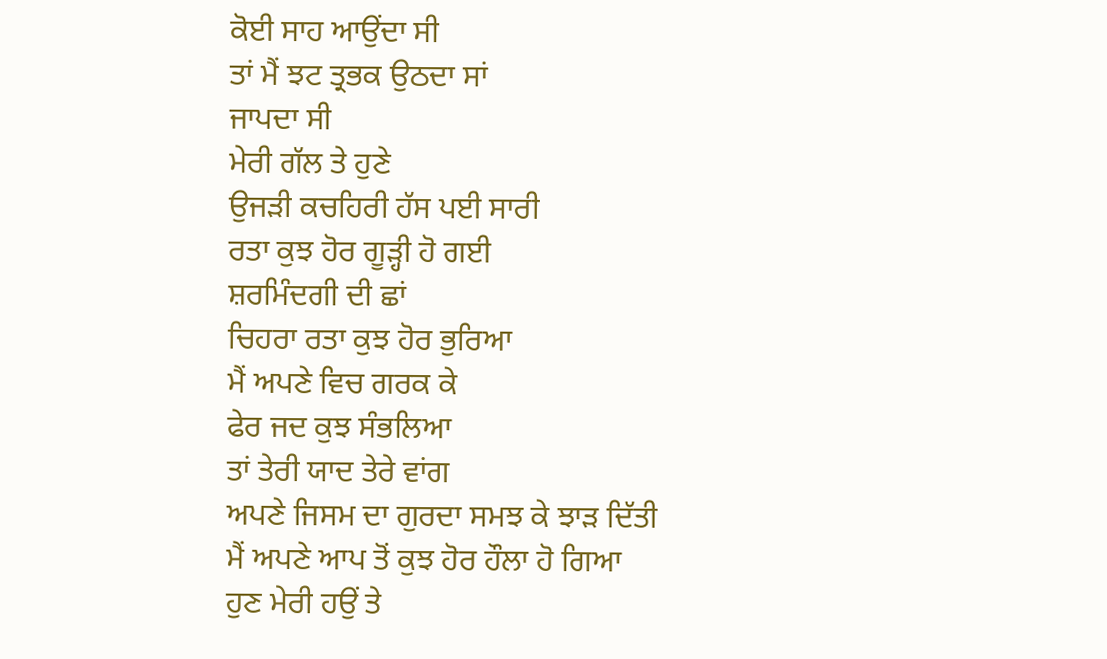ਕੋਈ ਸਾਹ ਆਉਂਦਾ ਸੀ
ਤਾਂ ਮੈਂ ਝਟ ਤ੍ਰਭਕ ਉਠਦਾ ਸਾਂ
ਜਾਪਦਾ ਸੀ
ਮੇਰੀ ਗੱਲ ਤੇ ਹੁਣੇ
ਉਜੜੀ ਕਚਹਿਰੀ ਹੱਸ ਪਈ ਸਾਰੀ
ਰਤਾ ਕੁਝ ਹੋਰ ਗੂੜ੍ਹੀ ਹੋ ਗਈ
ਸ਼ਰਮਿੰਦਗੀ ਦੀ ਛਾਂ
ਚਿਹਰਾ ਰਤਾ ਕੁਝ ਹੋਰ ਭੁਰਿਆ
ਮੈਂ ਅਪਣੇ ਵਿਚ ਗਰਕ ਕੇ
ਫੇਰ ਜਦ ਕੁਝ ਸੰਭਲਿਆ
ਤਾਂ ਤੇਰੀ ਯਾਦ ਤੇਰੇ ਵਾਂਗ
ਅਪਣੇ ਜਿਸਮ ਦਾ ਗੁਰਦਾ ਸਮਝ ਕੇ ਝਾੜ ਦਿੱਤੀ
ਮੈਂ ਅਪਣੇ ਆਪ ਤੋਂ ਕੁਝ ਹੋਰ ਹੌਲਾ ਹੋ ਗਿਆ
ਹੁਣ ਮੇਰੀ ਹਉਂ ਤੇ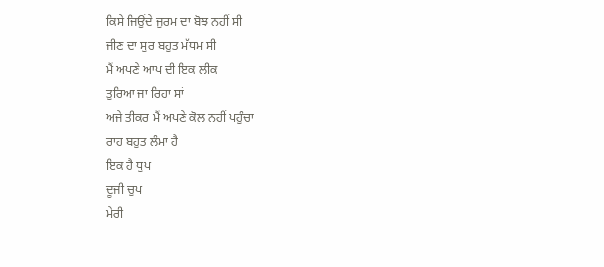ਕਿਸੇ ਜਿਉਂਦੇ ਜੁਰਮ ਦਾ ਬੋਝ ਨਹੀਂ ਸੀ
ਜੀਣ ਦਾ ਸੁਰ ਬਹੁਤ ਮੱਧਮ ਸੀ
ਮੈਂ ਅਪਣੇ ਆਪ ਦੀ ਇਕ ਲੀਕ
ਤੁਰਿਆ ਜਾ ਰਿਹਾ ਸਾਂ
ਅਜੇ ਤੀਕਰ ਮੈਂ ਅਪਣੇ ਕੋਲ ਨਹੀਂ ਪਹੁੰਚਾ
ਰਾਹ ਬਹੁਤ ਲੰਮਾ ਹੈ
ਇਕ ਹੈ ਧੁਪ
ਦੂਜੀ ਚੁਪ
ਮੇਰੀ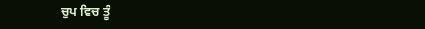ਚੁਪ ਵਿਚ ਤੂੰ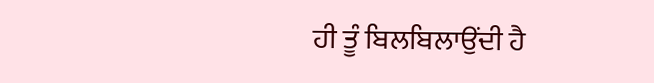ਹੀ ਤੂੰ ਬਿਲਬਿਲਾਉਂਦੀ ਹੈ